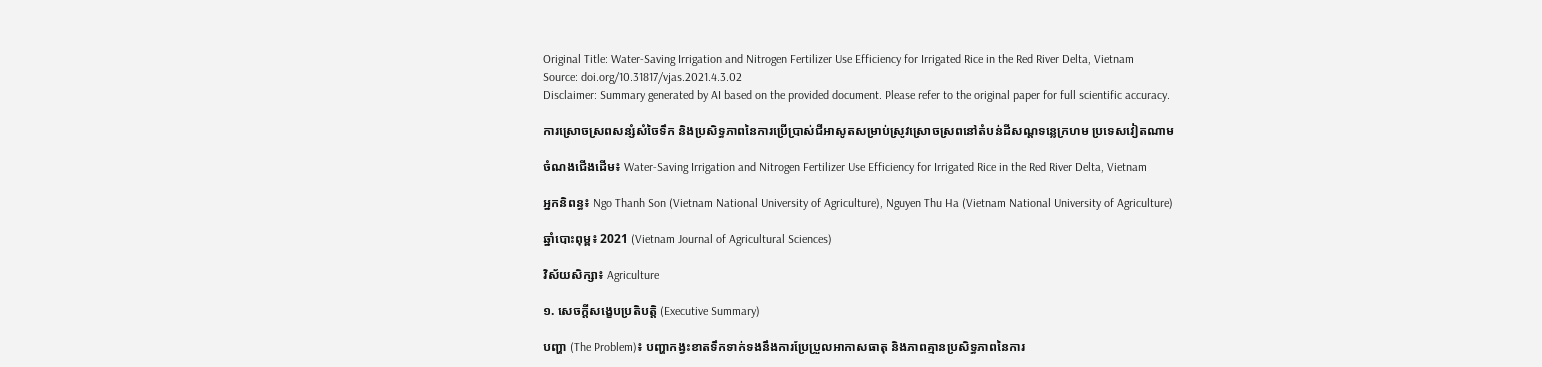Original Title: Water-Saving Irrigation and Nitrogen Fertilizer Use Efficiency for Irrigated Rice in the Red River Delta, Vietnam
Source: doi.org/10.31817/vjas.2021.4.3.02
Disclaimer: Summary generated by AI based on the provided document. Please refer to the original paper for full scientific accuracy.

ការស្រោចស្រពសន្សំសំចៃទឹក និងប្រសិទ្ធភាពនៃការប្រើប្រាស់ជីអាសូតសម្រាប់ស្រូវស្រោចស្រពនៅតំបន់ដីសណ្ដទន្លេក្រហម ប្រទេសវៀតណាម

ចំណងជើងដើម៖ Water-Saving Irrigation and Nitrogen Fertilizer Use Efficiency for Irrigated Rice in the Red River Delta, Vietnam

អ្នកនិពន្ធ៖ Ngo Thanh Son (Vietnam National University of Agriculture), Nguyen Thu Ha (Vietnam National University of Agriculture)

ឆ្នាំបោះពុម្ព៖ 2021 (Vietnam Journal of Agricultural Sciences)

វិស័យសិក្សា៖ Agriculture

១. សេចក្តីសង្ខេបប្រតិបត្តិ (Executive Summary)

បញ្ហា (The Problem)៖ បញ្ហាកង្វះខាតទឹកទាក់ទងនឹងការប្រែប្រួលអាកាសធាតុ និងភាពគ្មានប្រសិទ្ធភាពនៃការ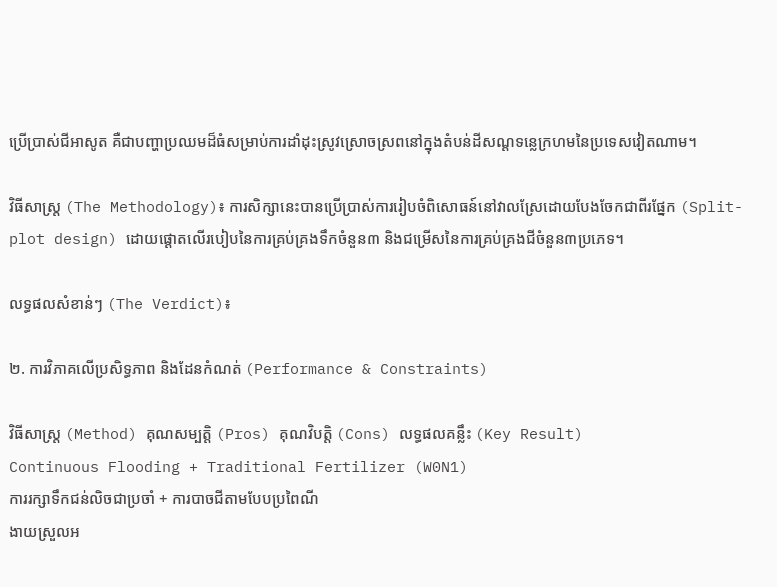ប្រើប្រាស់ជីអាសូត គឺជាបញ្ហាប្រឈមដ៏ធំសម្រាប់ការដាំដុះស្រូវស្រោចស្រពនៅក្នុងតំបន់ដីសណ្ដទន្លេក្រហមនៃប្រទេសវៀតណាម។

វិធីសាស្ត្រ (The Methodology)៖ ការសិក្សានេះបានប្រើប្រាស់ការរៀបចំពិសោធន៍នៅវាលស្រែដោយបែងចែកជាពីរផ្នែក (Split-plot design) ដោយផ្តោតលើរបៀបនៃការគ្រប់គ្រងទឹកចំនួន៣ និងជម្រើសនៃការគ្រប់គ្រងជីចំនួន៣ប្រភេទ។

លទ្ធផលសំខាន់ៗ (The Verdict)៖

២. ការវិភាគលើប្រសិទ្ធភាព និងដែនកំណត់ (Performance & Constraints)

វិធីសាស្ត្រ (Method) គុណសម្បត្តិ (Pros) គុណវិបត្តិ (Cons) លទ្ធផលគន្លឹះ (Key Result)
Continuous Flooding + Traditional Fertilizer (W0N1)
ការរក្សាទឹកជន់លិចជាប្រចាំ + ការបាចជីតាមបែបប្រពៃណី
ងាយស្រួលអ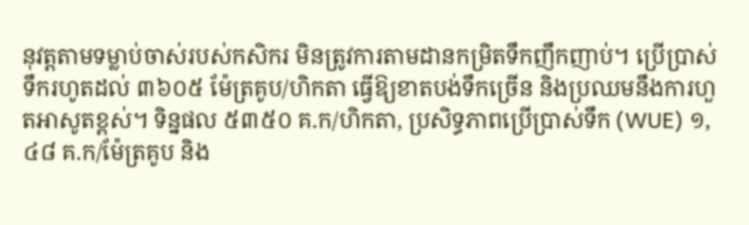នុវត្តតាមទម្លាប់ចាស់របស់កសិករ មិនត្រូវការតាមដានកម្រិតទឹកញឹកញាប់។ ប្រើប្រាស់ទឹករហូតដល់ ៣៦០៥ ម៉ែត្រគូប/ហិកតា ធ្វើឱ្យខាតបង់ទឹកច្រើន និងប្រឈមនឹងការហួតអាសូតខ្ពស់។ ទិន្នផល ៥៣៥០ គ.ក/ហិកតា, ប្រសិទ្ធភាពប្រើប្រាស់ទឹក (WUE) ១,៤៨ គ.ក/ម៉ែត្រគូប និង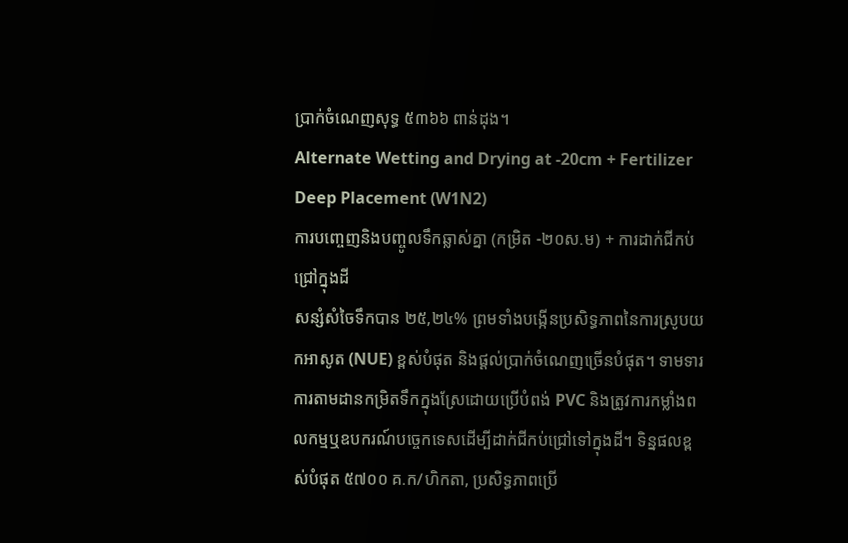ប្រាក់ចំណេញសុទ្ធ ៥៣៦៦ ពាន់ដុង។
Alternate Wetting and Drying at -20cm + Fertilizer Deep Placement (W1N2)
ការបញ្ចេញនិងបញ្ចូលទឹកឆ្លាស់គ្នា (កម្រិត -២០ស.ម) + ការដាក់ជីកប់ជ្រៅក្នុងដី
សន្សំសំចៃទឹកបាន ២៥,២៤% ព្រមទាំងបង្កើនប្រសិទ្ធភាពនៃការស្រូបយកអាសូត (NUE) ខ្ពស់បំផុត និងផ្តល់ប្រាក់ចំណេញច្រើនបំផុត។ ទាមទារការតាមដានកម្រិតទឹកក្នុងស្រែដោយប្រើបំពង់ PVC និងត្រូវការកម្លាំងពលកម្មឬឧបករណ៍បច្ចេកទេសដើម្បីដាក់ជីកប់ជ្រៅទៅក្នុងដី។ ទិន្នផលខ្ពស់បំផុត ៥៧០០ គ.ក/ហិកតា, ប្រសិទ្ធភាពប្រើ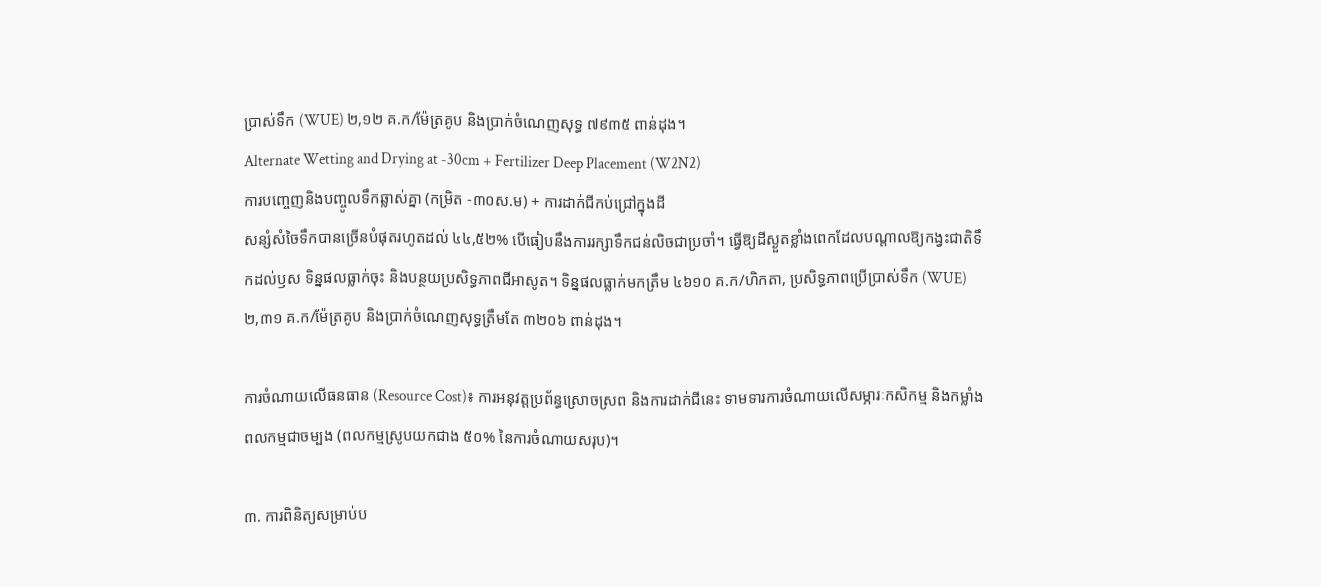ប្រាស់ទឹក (WUE) ២,១២ គ.ក/ម៉ែត្រគូប និងប្រាក់ចំណេញសុទ្ធ ៧៩៣៥ ពាន់ដុង។
Alternate Wetting and Drying at -30cm + Fertilizer Deep Placement (W2N2)
ការបញ្ចេញនិងបញ្ចូលទឹកឆ្លាស់គ្នា (កម្រិត -៣០ស.ម) + ការដាក់ជីកប់ជ្រៅក្នុងដី
សន្សំសំចៃទឹកបានច្រើនបំផុតរហូតដល់ ៤៤,៥២% បើធៀបនឹងការរក្សាទឹកជន់លិចជាប្រចាំ។ ធ្វើឱ្យដីស្ងួតខ្លាំងពេកដែលបណ្តាលឱ្យកង្វះជាតិទឹកដល់ឫស ទិន្នផលធ្លាក់ចុះ និងបន្ថយប្រសិទ្ធភាពជីអាសូត។ ទិន្នផលធ្លាក់មកត្រឹម ៤៦១០ គ.ក/ហិកតា, ប្រសិទ្ធភាពប្រើប្រាស់ទឹក (WUE) ២,៣១ គ.ក/ម៉ែត្រគូប និងប្រាក់ចំណេញសុទ្ធត្រឹមតែ ៣២០៦ ពាន់ដុង។

ការចំណាយលើធនធាន (Resource Cost)៖ ការអនុវត្តប្រព័ន្ធស្រោចស្រព និងការដាក់ជីនេះ ទាមទារការចំណាយលើសម្ភារៈកសិកម្ម និងកម្លាំងពលកម្មជាចម្បង (ពលកម្មស្រូបយកជាង ៥០% នៃការចំណាយសរុប)។

៣. ការពិនិត្យសម្រាប់ប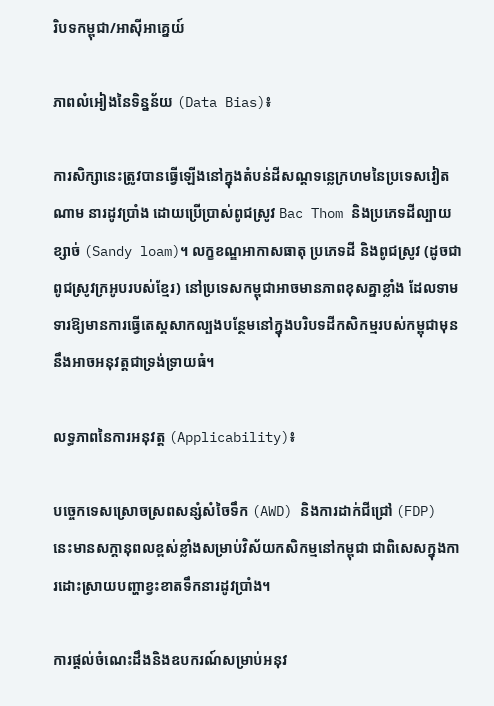រិបទកម្ពុជា/អាស៊ីអាគ្នេយ៍

ភាពលំអៀងនៃទិន្នន័យ (Data Bias)៖

ការសិក្សានេះត្រូវបានធ្វើឡើងនៅក្នុងតំបន់ដីសណ្ដទន្លេក្រហមនៃប្រទេសវៀតណាម នារដូវប្រាំង ដោយប្រើប្រាស់ពូជស្រូវ Bac Thom និងប្រភេទដីល្បាយខ្សាច់ (Sandy loam)។ លក្ខខណ្ឌអាកាសធាតុ ប្រភេទដី និងពូជស្រូវ (ដូចជាពូជស្រូវក្រអូបរបស់ខ្មែរ) នៅប្រទេសកម្ពុជាអាចមានភាពខុសគ្នាខ្លាំង ដែលទាមទារឱ្យមានការធ្វើតេស្តសាកល្បងបន្ថែមនៅក្នុងបរិបទដីកសិកម្មរបស់កម្ពុជាមុននឹងអាចអនុវត្តជាទ្រង់ទ្រាយធំ។

លទ្ធភាពនៃការអនុវត្ត (Applicability)៖

បច្ចេកទេសស្រោចស្រពសន្សំសំចៃទឹក (AWD) និងការដាក់ជីជ្រៅ (FDP) នេះមានសក្តានុពលខ្ពស់ខ្លាំងសម្រាប់វិស័យកសិកម្មនៅកម្ពុជា ជាពិសេសក្នុងការដោះស្រាយបញ្ហាខ្វះខាតទឹកនារដូវប្រាំង។

ការផ្តល់ចំណេះដឹងនិងឧបករណ៍សម្រាប់អនុវ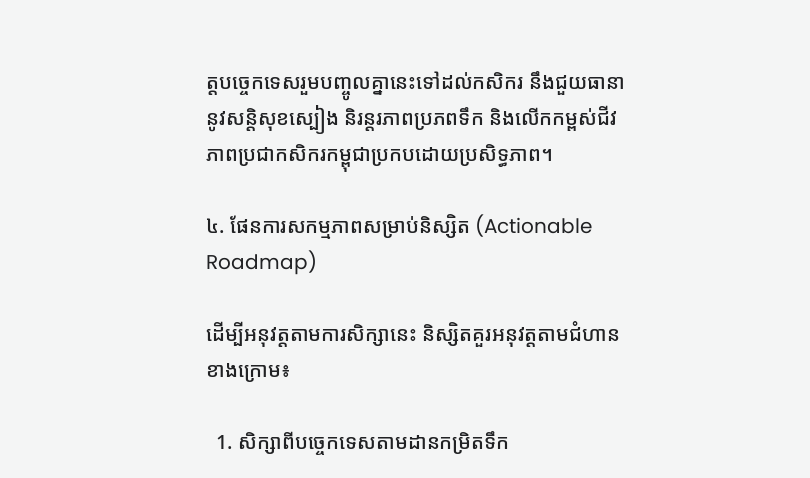ត្តបច្ចេកទេសរួមបញ្ចូលគ្នានេះទៅដល់កសិករ នឹងជួយធានានូវសន្តិសុខស្បៀង និរន្តរភាពប្រភពទឹក និងលើកកម្ពស់ជីវភាពប្រជាកសិករកម្ពុជាប្រកបដោយប្រសិទ្ធភាព។

៤. ផែនការសកម្មភាពសម្រាប់និស្សិត (Actionable Roadmap)

ដើម្បីអនុវត្តតាមការសិក្សានេះ និស្សិតគួរអនុវត្តតាមជំហានខាងក្រោម៖

  1. សិក្សាពីបច្ចេកទេសតាមដានកម្រិតទឹក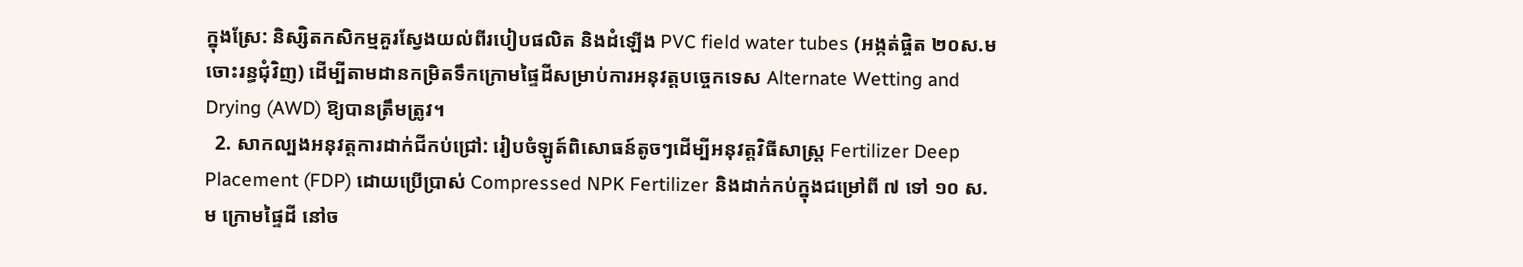ក្នុងស្រែ: និស្សិតកសិកម្មគួរស្វែងយល់ពីរបៀបផលិត និងដំឡើង PVC field water tubes (អង្កត់ផ្ចិត ២០ស.ម ចោះរន្ធជុំវិញ) ដើម្បីតាមដានកម្រិតទឹកក្រោមផ្ទៃដីសម្រាប់ការអនុវត្តបច្ចេកទេស Alternate Wetting and Drying (AWD) ឱ្យបានត្រឹមត្រូវ។
  2. សាកល្បងអនុវត្តការដាក់ជីកប់ជ្រៅ: រៀបចំឡូត៍ពិសោធន៍តូចៗដើម្បីអនុវត្តវិធីសាស្ត្រ Fertilizer Deep Placement (FDP) ដោយប្រើប្រាស់ Compressed NPK Fertilizer និងដាក់កប់ក្នុងជម្រៅពី ៧ ទៅ ១០ ស.ម ក្រោមផ្ទៃដី នៅច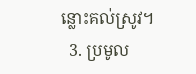ន្លោះគល់ស្រូវ។
  3. ប្រមូល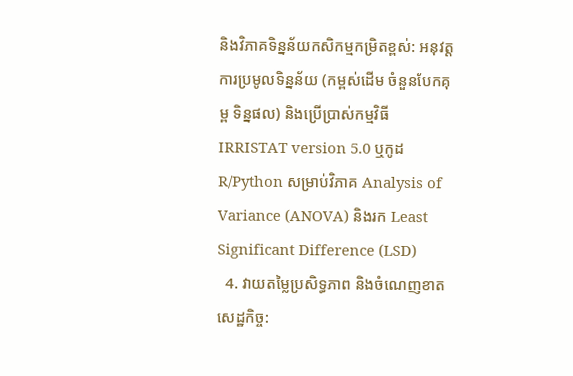និងវិភាគទិន្នន័យកសិកម្មកម្រិតខ្ពស់: អនុវត្តការប្រមូលទិន្នន័យ (កម្ពស់ដើម ចំនួនបែកគុម្ព ទិន្នផល) និងប្រើប្រាស់កម្មវិធី IRRISTAT version 5.0 ឬកូដ R/Python សម្រាប់វិភាគ Analysis of Variance (ANOVA) និងរក Least Significant Difference (LSD)
  4. វាយតម្លៃប្រសិទ្ធភាព និងចំណេញខាតសេដ្ឋកិច្ច: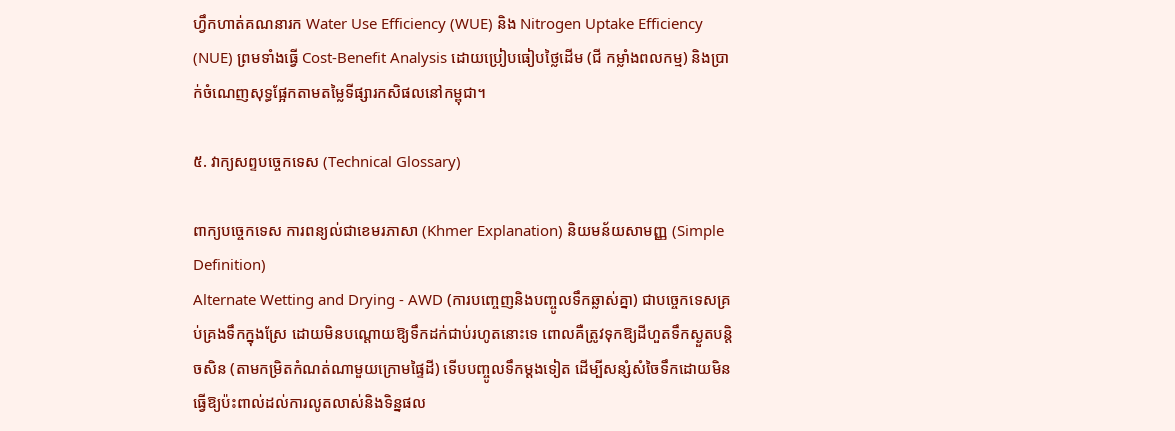ហ្វឹកហាត់គណនារក Water Use Efficiency (WUE) និង Nitrogen Uptake Efficiency (NUE) ព្រមទាំងធ្វើ Cost-Benefit Analysis ដោយប្រៀបធៀបថ្លៃដើម (ជី កម្លាំងពលកម្ម) និងប្រាក់ចំណេញសុទ្ធផ្អែកតាមតម្លៃទីផ្សារកសិផលនៅកម្ពុជា។

៥. វាក្យសព្ទបច្ចេកទេស (Technical Glossary)

ពាក្យបច្ចេកទេស ការពន្យល់ជាខេមរភាសា (Khmer Explanation) និយមន័យសាមញ្ញ (Simple Definition)
Alternate Wetting and Drying - AWD (ការបញ្ចេញនិងបញ្ចូលទឹកឆ្លាស់គ្នា) ជាបច្ចេកទេសគ្រប់គ្រងទឹកក្នុងស្រែ ដោយមិនបណ្តោយឱ្យទឹកដក់ជាប់រហូតនោះទេ ពោលគឺត្រូវទុកឱ្យដីហួតទឹកស្ងួតបន្តិចសិន (តាមកម្រិតកំណត់ណាមួយក្រោមផ្ទៃដី) ទើបបញ្ចូលទឹកម្តងទៀត ដើម្បីសន្សំសំចៃទឹកដោយមិនធ្វើឱ្យប៉ះពាល់ដល់ការលូតលាស់និងទិន្នផល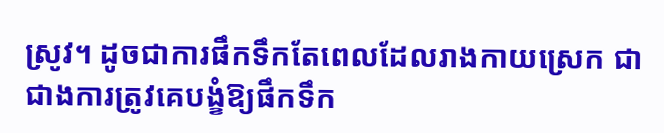ស្រូវ។ ដូចជាការផឹកទឹកតែពេលដែលរាងកាយស្រេក ជាជាងការត្រូវគេបង្ខំឱ្យផឹកទឹក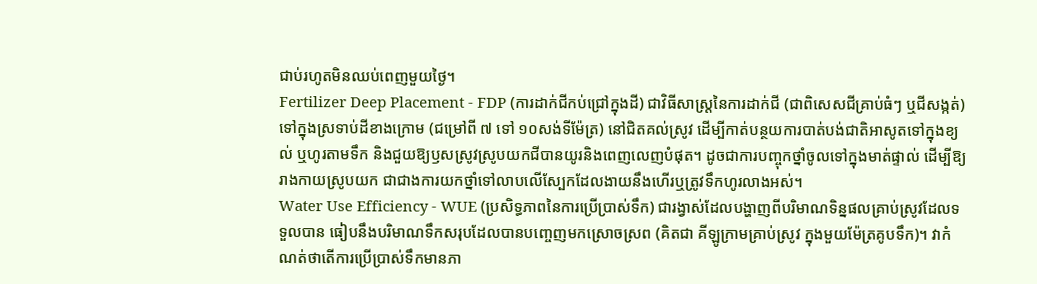ជាប់រហូតមិនឈប់ពេញមួយថ្ងៃ។
Fertilizer Deep Placement - FDP (ការដាក់ជីកប់ជ្រៅក្នុងដី) ជាវិធីសាស្ត្រនៃការដាក់ជី (ជាពិសេសជីគ្រាប់ធំៗ ឬជីសង្កត់) ទៅក្នុងស្រទាប់ដីខាងក្រោម (ជម្រៅពី ៧ ទៅ ១០សង់ទីម៉ែត្រ) នៅជិតគល់ស្រូវ ដើម្បីកាត់បន្ថយការបាត់បង់ជាតិអាសូតទៅក្នុងខ្យល់ ឬហូរតាមទឹក និងជួយឱ្យឫសស្រូវស្រូបយកជីបានយូរនិងពេញលេញបំផុត។ ដូចជាការបញ្ចុកថ្នាំចូលទៅក្នុងមាត់ផ្ទាល់ ដើម្បីឱ្យរាងកាយស្រូបយក ជាជាងការយកថ្នាំទៅលាបលើស្បែកដែលងាយនឹងហើរឬត្រូវទឹកហូរលាងអស់។
Water Use Efficiency - WUE (ប្រសិទ្ធភាពនៃការប្រើប្រាស់ទឹក) ជារង្វាស់ដែលបង្ហាញពីបរិមាណទិន្នផលគ្រាប់ស្រូវដែលទទួលបាន ធៀបនឹងបរិមាណទឹកសរុបដែលបានបញ្ចេញមកស្រោចស្រព (គិតជា គីឡូក្រាមគ្រាប់ស្រូវ ក្នុងមួយម៉ែត្រគូបទឹក)។ វាកំណត់ថាតើការប្រើប្រាស់ទឹកមានភា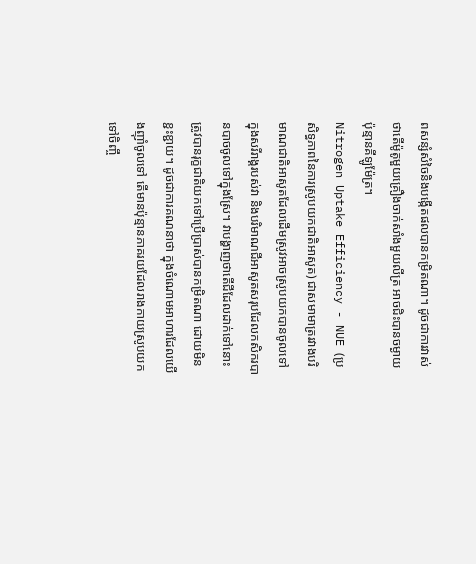ពសន្សំសំចៃនិងបង្កើតផលបានកម្រិតណា។ ដូចជាការវាស់ថាតើម៉ូតូមួយគ្រឿងចាក់សាំងមួយលីត្រ អាចជិះបានចម្ងាយប៉ុន្មានគីឡូម៉ែត្រ។
Nitrogen Uptake Efficiency - NUE (ប្រសិទ្ធភាពនៃការស្រូបយកជាតិអាសូត) ជាសមាមាត្ររវាងបរិមាណជាតិអាសូតដែលដើមស្រូវអាចស្រូបយកបានចូលទៅក្នុងសរីរាង្គរបស់វា និងបរិមាណជីអាសូតសរុបដែលកសិករបានបាចចូលទៅក្នុងស្រែ។ វាបង្ហាញថាតើជីដែលដាក់ទៅនោះ ត្រូវបានរុក្ខជាតិយកទៅប្រើប្រាស់បានកម្រិតណា ដោយមិនខ្ជះខ្ជាយ។ ដូចជាការគណនាថា ក្នុងចំណោមអាហារដែលយើងញ៉ាំចូលទៅ តើមានប៉ុន្មានភាគរយដែលរាងកាយស្រូបយកទៅចិញ្ចឹ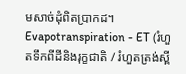មសាច់ដុំពិតប្រាកដ។
Evapotranspiration - ET (រំហួតទឹកពីដីនិងរុក្ខជាតិ / រំហួតត្រង់ស្ពី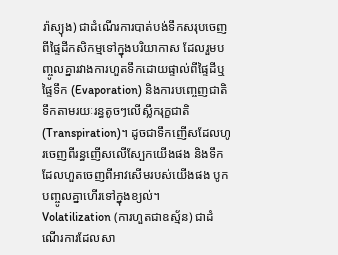រ៉ាស្យុង) ជាដំណើរការបាត់បង់ទឹកសរុបចេញពីផ្ទៃដីកសិកម្មទៅក្នុងបរិយាកាស ដែលរួមបញ្ចូលគ្នារវាងការហួតទឹកដោយផ្ទាល់ពីផ្ទៃដីឬផ្ទៃទឹក (Evaporation) និងការបញ្ចេញជាតិទឹកតាមរយៈរន្ធតូចៗលើស្លឹករុក្ខជាតិ (Transpiration)។ ដូចជាទឹកញើសដែលហូរចេញពីរន្ធញើសលើស្បែកយើងផង និងទឹកដែលហួតចេញពីអាវសើមរបស់យើងផង បូកបញ្ចូលគ្នាហើរទៅក្នុងខ្យល់។
Volatilization (ការហួតជាឧស្ម័ន) ជាដំណើរការដែលសា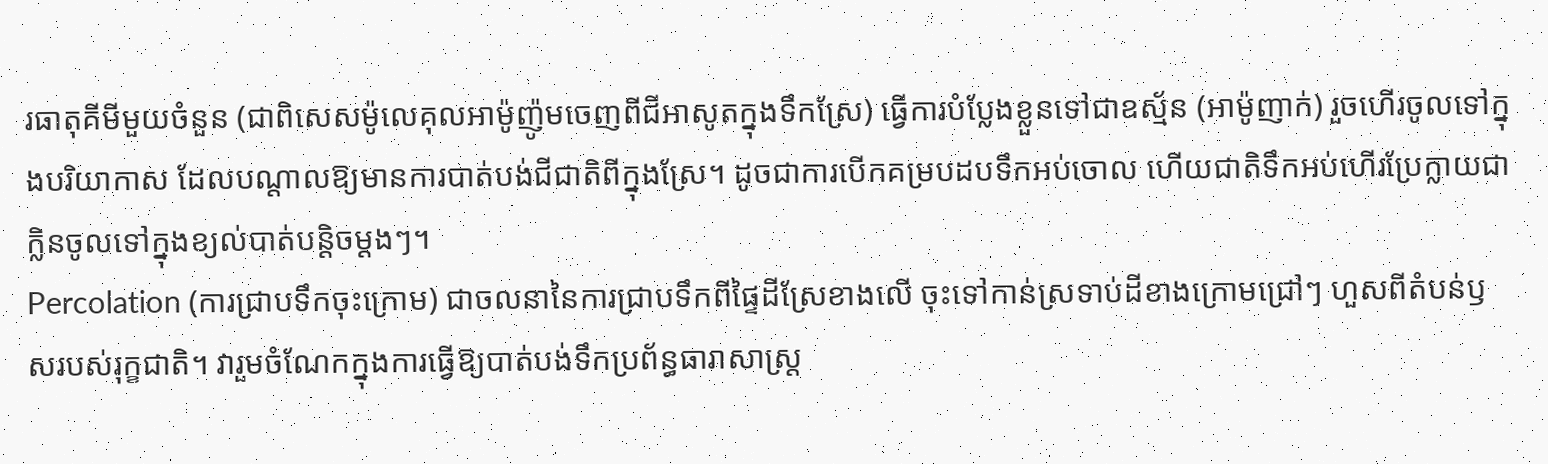រធាតុគីមីមួយចំនួន (ជាពិសេសម៉ូលេគុលអាម៉ូញ៉ូមចេញពីជីអាសូតក្នុងទឹកស្រែ) ធ្វើការបំប្លែងខ្លួនទៅជាឧស្ម័ន (អាម៉ូញាក់) រួចហើរចូលទៅក្នុងបរិយាកាស ដែលបណ្តាលឱ្យមានការបាត់បង់ជីជាតិពីក្នុងស្រែ។ ដូចជាការបើកគម្របដបទឹកអប់ចោល ហើយជាតិទឹកអប់ហើរប្រែក្លាយជាក្លិនចូលទៅក្នុងខ្យល់បាត់បន្តិចម្តងៗ។
Percolation (ការជ្រាបទឹកចុះក្រោម) ជាចលនានៃការជ្រាបទឹកពីផ្ទៃដីស្រែខាងលើ ចុះទៅកាន់ស្រទាប់ដីខាងក្រោមជ្រៅៗ ហួសពីតំបន់ឫសរបស់រុក្ខជាតិ។ វារួមចំណែកក្នុងការធ្វើឱ្យបាត់បង់ទឹកប្រព័ន្ធធារាសាស្ត្រ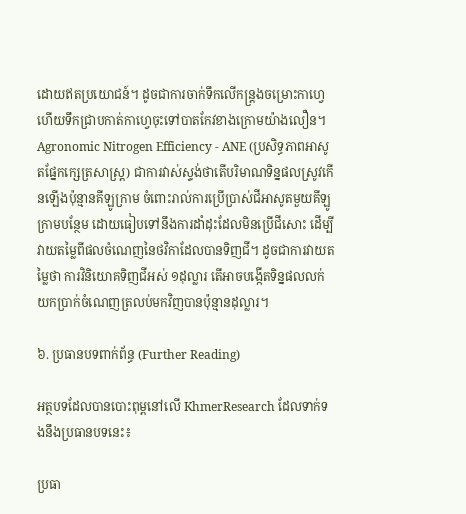ដោយឥតប្រយោជន៍។ ដូចជាការចាក់ទឹកលើកន្ត្រងចម្រោះកាហ្វេ ហើយទឹកជ្រាបកាត់កាហ្វេចុះទៅបាតកែវខាងក្រោមយ៉ាងលឿន។
Agronomic Nitrogen Efficiency - ANE (ប្រសិទ្ធភាពអាសូតផ្នែកក្សេត្រសាស្ត្រ) ជាការវាស់ស្ទង់ថាតើបរិមាណទិន្នផលស្រូវកើនឡើងប៉ុន្មានគីឡូក្រាម ចំពោះរាល់ការប្រើប្រាស់ជីអាសូតមួយគីឡូក្រាមបន្ថែម ដោយធៀបទៅនឹងការដាំដុះដែលមិនប្រើជីសោះ ដើម្បីវាយតម្លៃពីផលចំណេញនៃថវិកាដែលបានទិញជី។ ដូចជាការវាយតម្លៃថា ការវិនិយោគទិញជីអស់ ១ដុល្លារ តើអាចបង្កើតទិន្នផលលក់យកប្រាក់ចំណេញត្រលប់មកវិញបានប៉ុន្មានដុល្លារ។

៦. ប្រធានបទពាក់ព័ន្ធ (Further Reading)

អត្ថបទដែលបានបោះពុម្ពនៅលើ KhmerResearch ដែលទាក់ទងនឹងប្រធានបទនេះ៖

ប្រធា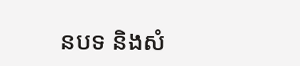នបទ និងសំ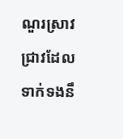ណួរស្រាវជ្រាវដែលទាក់ទងនឹ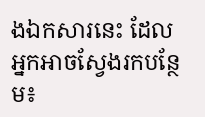ងឯកសារនេះ ដែលអ្នកអាចស្វែងរកបន្ថែម៖